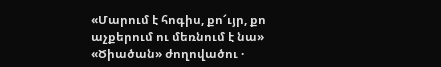«Մարում է հոգիս, քո՜ւյր, քո աչքերում ու մեռնում է նա»
«Ծիածան» ժողովածու ·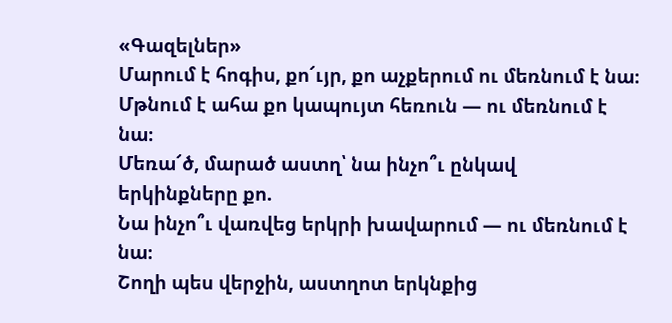«Գազելներ»
Մարում է հոգիս, քո՜ւյր, քո աչքերում ու մեռնում է նա։
Մթնում է ահա քո կապույտ հեռուն — ու մեռնում է նա։
Մեռա՜ծ, մարած աստղ՝ նա ինչո՞ւ ընկավ երկինքները քո.
Նա ինչո՞ւ վառվեց երկրի խավարում — ու մեռնում է նա։
Շողի պես վերջին, աստղոտ երկնքից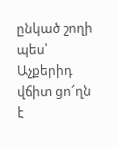ընկած շողի պես՝
Աչքերիդ վճիտ ցո՜ղն է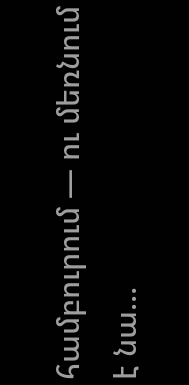համբուրում — ու մեռնում է նա…